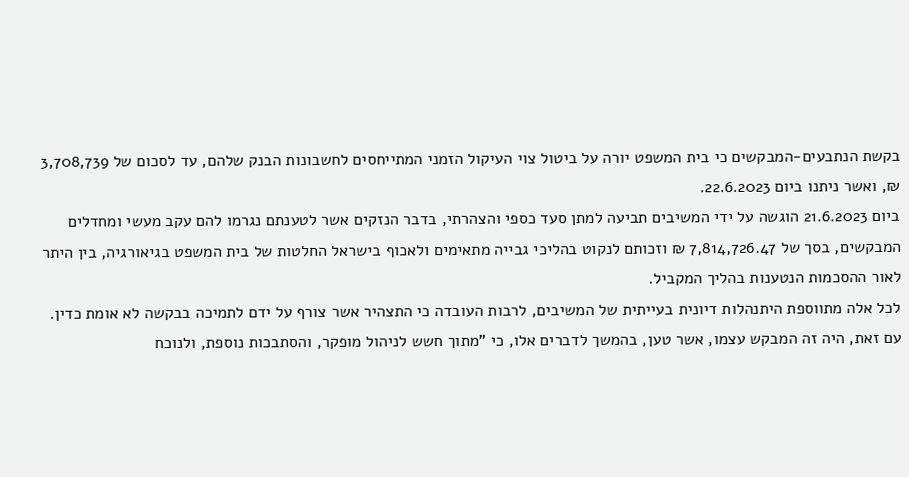בקשת הנתבעים-המבקשים כי בית המשפט יורה על ביטול צוי העיקול הזמני המתייחסים לחשבונות הבנק שלהם, עד לסכום של 3,708,739 ₪, ואשר ניתנו ביום 22.6.2023.
ביום 21.6.2023 הוגשה על ידי המשיבים תביעה למתן סעד כספי והצהרתי, בדבר הנזקים אשר לטענתם נגרמו להם עקב מעשי ומחדלים המבקשים, בסך של 7,814,726.47 ₪ וזכותם לנקוט בהליכי גבייה מתאימים ולאכוף בישראל החלטות של בית המשפט בגיאורגיה, בין היתר לאור ההסכמות הנטענות בהליך המקביל.
לכל אלה מתווספת היתנהלות דיונית בעייתית של המשיבים, לרבות העובדה כי התצהיר אשר צורף על ידם לתמיכה בבקשה לא אומת כדין.
עם זאת, היה זה המבקש עצמו, אשר טען, בהמשך לדברים אלו, כי "מתוך חשש לניהול מופקר, והסתבכות נוספת, ולנוכח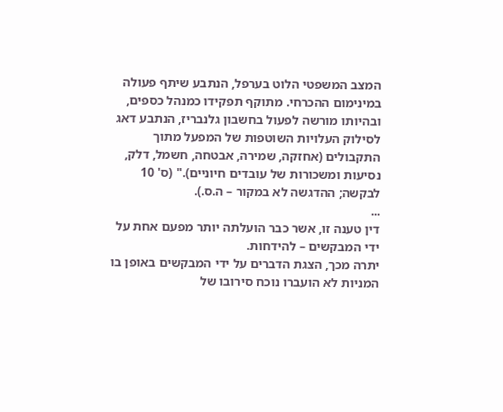המצב המשפטי הלוט בערפל, הנתבע שיתף פעולה במינימום ההכרחי. מתוקף תפקידו כמנהל כספים, ובהיותו מורשה לפעול בחשבון גלנבריז, הנתבע דאג לסילוק העלויות השוטפות של המפעל מתוך התקבולים (אחזקה, שמירה, אבטחה, חשמל, דלק, נסיעות ומשכורות של עובדים חיוניים)." (ס' 10 לבקשה; ההדגשה לא במקור – ה.ס.).
...
דין טענה זו, אשר כבר הועלתה יותר מפעם אחת על ידי המבקשים – להידחות.
יתרה מכך, הצגת הדברים על ידי המבקשים באופן בו המניות לא הועברו נוכח סירובו של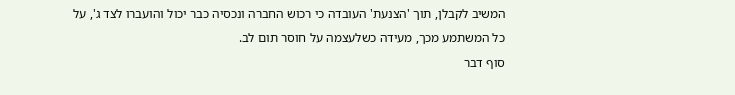המשיב לקבלן, תוך 'הצנעת' העובדה כי רכוש החברה ונכסיה כבר יכול והועברו לצד ג', על כל המשתמע מכך, מעידה כשלעצמה על חוסר תום לב.
סוף דבר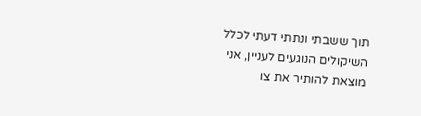תוך ששבתי ונתתי דעתי לכלל השיקולים הנוגעים לעניין, אני מוצאת להותיר את צו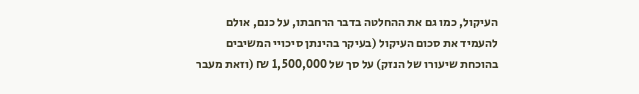העיקול, כמו גם את ההחלטה בדבר הרחבתו, על כנם, אולם להעמיד את סכום העיקול (בעיקר בהינתן סיכויי המשיבים בהוכחת שיעורו של הנזק) על סך של 1,500,000 ₪ (וזאת מעבר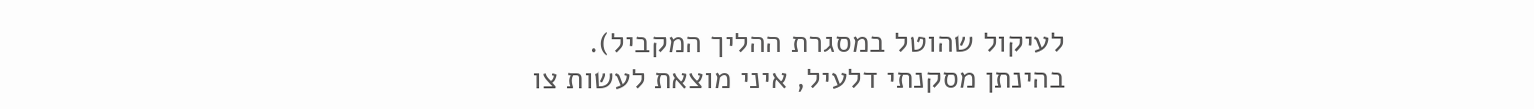לעיקול שהוטל במסגרת ההליך המקביל).
בהינתן מסקנתי דלעיל, איני מוצאת לעשות צו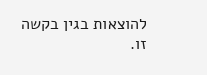להוצאות בגין בקשה זו.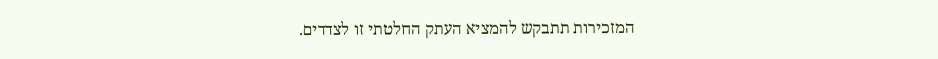המזכירות תתבקש להמציא העתק החלטתי זו לצדדים.